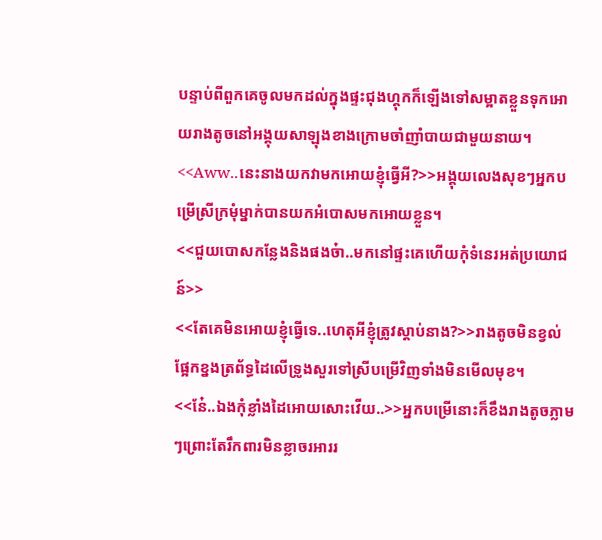បន្ទាប់ពីពួកគេចូលមកដល់ក្នុងផ្ទះជុងហ្គុកក៏ឡើងទៅសម្អាតខ្លួនទុកអោយរាងតូចនៅអង្គុយសាឡុងខាងក្រោមចាំញាំបាយជាមួយនាយ។
<<Aww..នេះនាងយកវាមកអោយខ្ញុំធ្វើអី?>>អង្គុយលេងសុខៗអ្នកបម្រើស្រីក្រមុំម្នាក់បានយកអំបោសមកអោយខ្លួន។
<<ជួយបោសកន្លែងនិងផងច៎ា..មកនៅផ្ទះគេហើយកុំទំនេរអត់ប្រយោជន៍>>
<<តែគេមិនអោយខ្ញុំធ្វើទេ..ហេតុអីខ្ញុំត្រូវស្តាប់នាង?>>រាងតូចមិនខ្វល់ផ្អែកខ្នងត្រព័ទ្ធដៃលើទ្រូងសួរទៅស្រីបម្រើវិញទាំងមិនមើលមុខ។
<<ន៎ែ..ឯងកុំខ្លាំងដៃអោយសោះវើយ..>>អ្នកបម្រើនោះក៏ខឹងរាងតូចភ្លាមៗព្រោះតែរឹកពារមិនខ្លាចរអាររ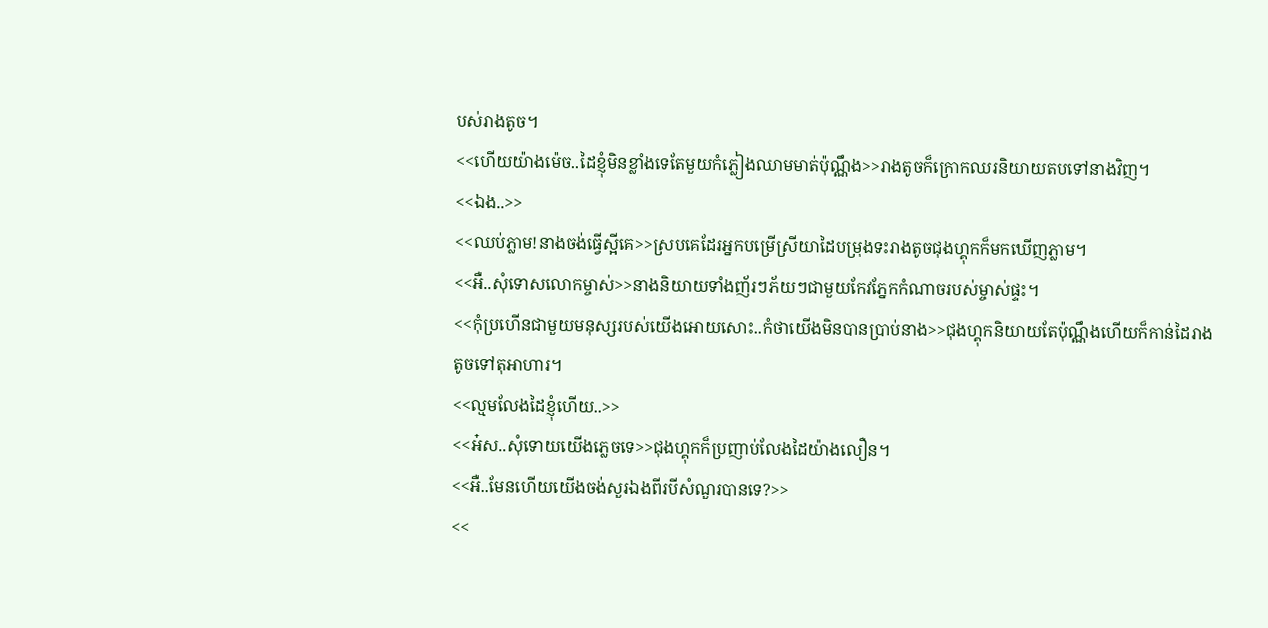បស់រាងតូច។
<<ហើយយ៉ាងម៉េច..ដៃខ្ញុំមិនខ្លាំងទេតែមួយកំភ្លៀងឈាមមាត់ប៉ុណ្ណឹង>>រាងតូចក៏ក្រោកឈរនិយាយតបទៅនាងវិញ។
<<ឯង..>>
<<ឈប់ភ្លាម!នាងចង់ធ្វើស្អីគេ>>ស្របគេដែរអ្នកបម្រើស្រីយាដៃបម្រុងទះរាងតូចជុងហ្គុកក៏មកឃើញភ្លាម។
<<អឺ..សុំទោសលោកម្ចាស់>>នាងនិយាយទាំងញ័រៗភ័យៗជាមួយកែវភ្នែកកំណាចរបស់ម្ចាស់ផ្ទះ។
<<កុំប្រហើនជាមួយមនុស្សរបស់យើងអោយសោះ..កំថាយើងមិនបានប្រាប់នាង>>ជុងហ្គុកនិយាយតែប៉ុណ្ណឹងហើយក៏កាន់ដៃរាងតូចទៅតុអាហារ។
<<ល្មមលែងដៃខ្ញុំហើយ..>>
<<អ៎ស..សុំទោយយើងភ្លេចទេ>>ជុងហ្គុកក៏ប្រញាប់លែងដៃយ៉ាងលឿន។
<<អឺ..មែនហើយយើងចង់សួរឯងពីរបីសំណួរបានទេ?>>
<<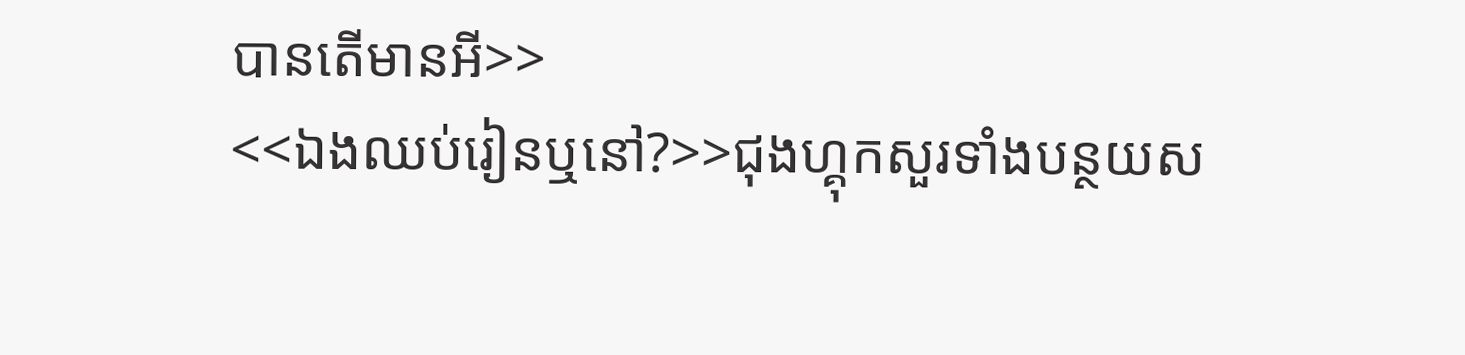បានតើមានអី>>
<<ឯងឈប់រៀនឬនៅ?>>ជុងហ្គុកសួរទាំងបន្ថយស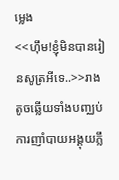ម្លេង
<<ហុឹម!ខ្ញុំមិនបានរៀនសូត្រអីទេ..>>រាងតូចឆ្លើយទាំងបញ្ឈប់ការញាំបាយអង្គុយភ្លឹ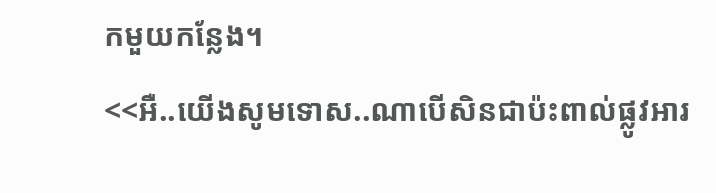កមួយកន្លែង។
<<អឺ..យើងសូមទោស..ណាបើសិនជាប៉ះពាល់ផ្លូវអារ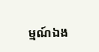ម្មណ៍ឯង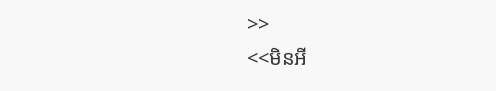>>
<<មិនអី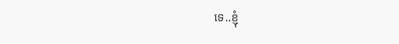ទេ..ខ្ញុំ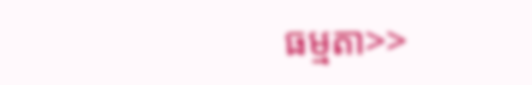ធម្មតា>>